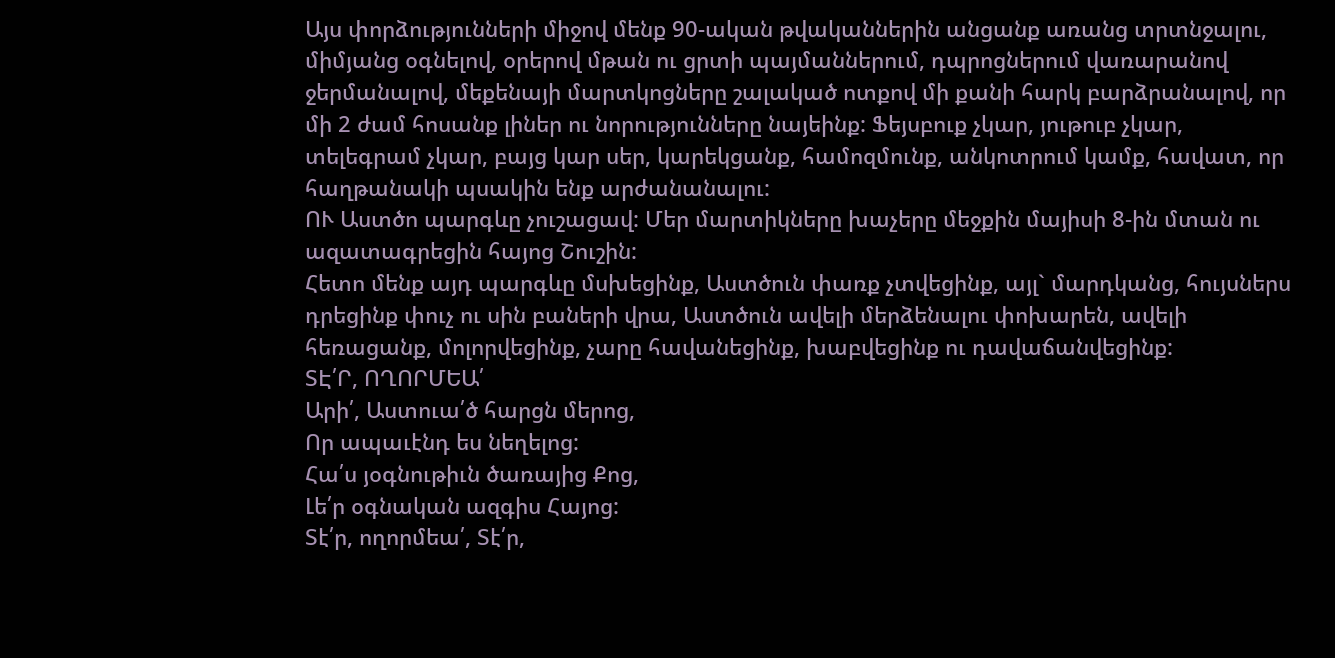Այս փորձությունների միջով մենք 90-ական թվականներին անցանք առանց տրտնջալու, միմյանց օգնելով, օրերով մթան ու ցրտի պայմաններում, դպրոցներում վառարանով ջերմանալով, մեքենայի մարտկոցները շալակած ոտքով մի քանի հարկ բարձրանալով, որ մի 2 ժամ հոսանք լիներ ու նորությունները նայեինք: Ֆեյսբուք չկար, յութուբ չկար, տելեգրամ չկար, բայց կար սեր, կարեկցանք, համոզմունք, անկոտրում կամք, հավատ, որ հաղթանակի պսակին ենք արժանանալու:
ՈՒ Աստծո պարգևը չուշացավ: Մեր մարտիկները խաչերը մեջքին մայիսի 8-ին մտան ու ազատագրեցին հայոց Շուշին:
Հետո մենք այդ պարգևը մսխեցինք, Աստծուն փառք չտվեցինք, այլ` մարդկանց, հույսներս դրեցինք փուչ ու սին բաների վրա, Աստծուն ավելի մերձենալու փոխարեն, ավելի հեռացանք, մոլորվեցինք, չարը հավանեցինք, խաբվեցինք ու դավաճանվեցինք:
ՏԷ՛Ր, ՈՂՈՐՄԵԱ՛
Արի՛, Աստուա՛ծ հարցն մերոց,
Որ ապաւէնդ ես նեղելոց:
Հա՛ս յօգնութիւն ծառայից Քոց,
Լե՛ր օգնական ազգիս Հայոց:
Տէ՛ր, ողորմեա՛, Տէ՛ր,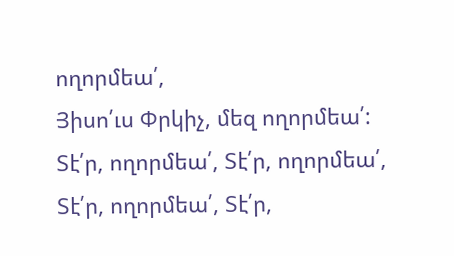ողորմեա՛,
Յիսո՛ւս Փրկիչ, մեզ ողորմեա՛:
Տէ՛ր, ողորմեա՛, Տէ՛ր, ողորմեա՛,
Տէ՛ր, ողորմեա՛, Տէ՛ր,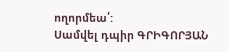ողորմեա՛:
Սամվել դպիր ԳՐԻԳՈՐՅԱՆ